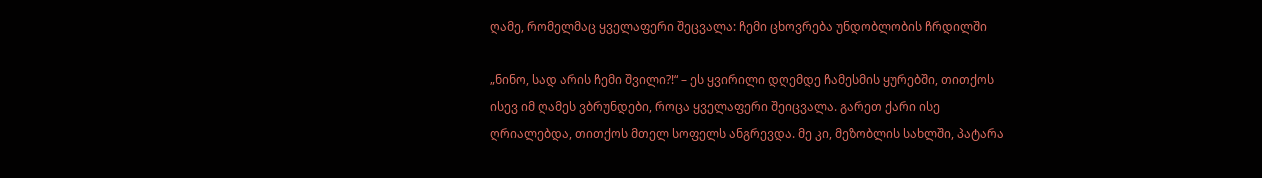ღამე, რომელმაც ყველაფერი შეცვალა: ჩემი ცხოვრება უნდობლობის ჩრდილში

„ნინო, სად არის ჩემი შვილი?!“ – ეს ყვირილი დღემდე ჩამესმის ყურებში, თითქოს ისევ იმ ღამეს ვბრუნდები, როცა ყველაფერი შეიცვალა. გარეთ ქარი ისე ღრიალებდა, თითქოს მთელ სოფელს ანგრევდა. მე კი, მეზობლის სახლში, პატარა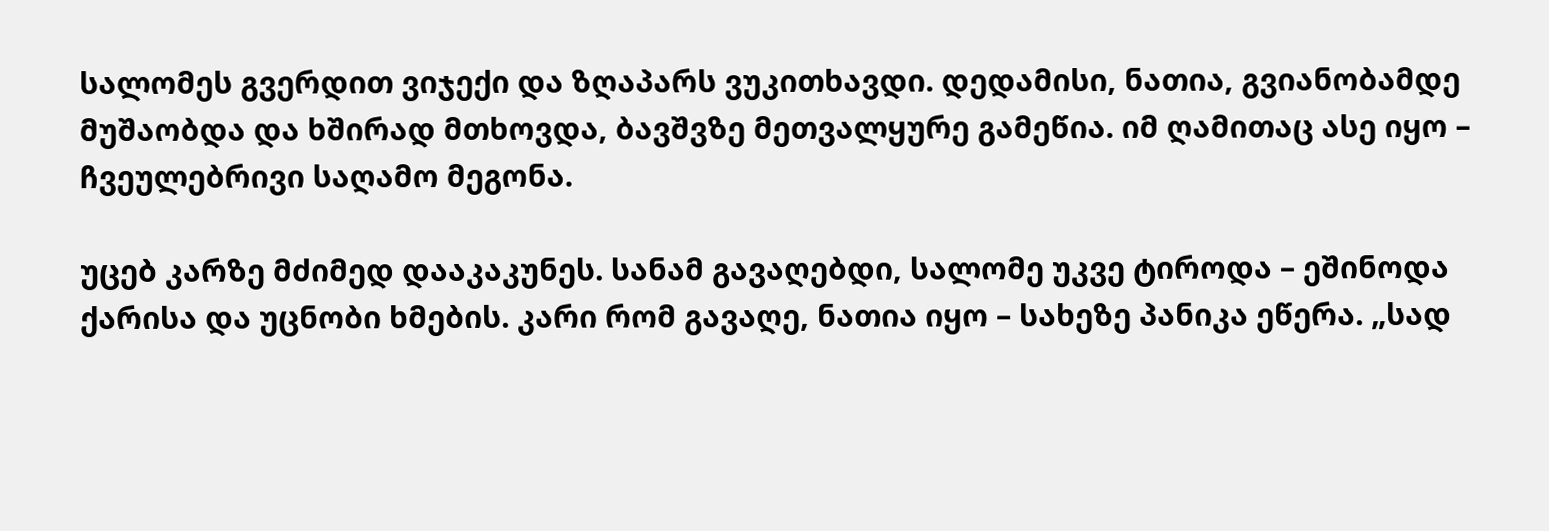სალომეს გვერდით ვიჯექი და ზღაპარს ვუკითხავდი. დედამისი, ნათია, გვიანობამდე მუშაობდა და ხშირად მთხოვდა, ბავშვზე მეთვალყურე გამეწია. იმ ღამითაც ასე იყო – ჩვეულებრივი საღამო მეგონა.

უცებ კარზე მძიმედ დააკაკუნეს. სანამ გავაღებდი, სალომე უკვე ტიროდა – ეშინოდა ქარისა და უცნობი ხმების. კარი რომ გავაღე, ნათია იყო – სახეზე პანიკა ეწერა. „სად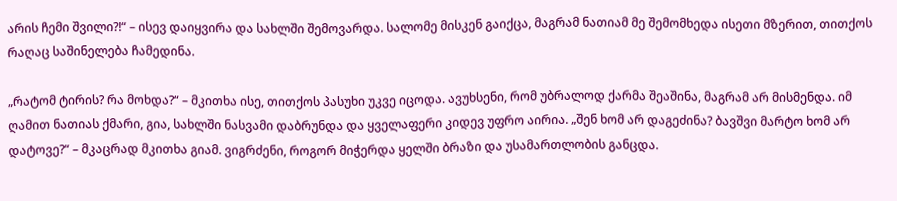არის ჩემი შვილი?!“ – ისევ დაიყვირა და სახლში შემოვარდა. სალომე მისკენ გაიქცა, მაგრამ ნათიამ მე შემომხედა ისეთი მზერით, თითქოს რაღაც საშინელება ჩამედინა.

„რატომ ტირის? რა მოხდა?“ – მკითხა ისე, თითქოს პასუხი უკვე იცოდა. ავუხსენი, რომ უბრალოდ ქარმა შეაშინა, მაგრამ არ მისმენდა. იმ ღამით ნათიას ქმარი, გია, სახლში ნასვამი დაბრუნდა და ყველაფერი კიდევ უფრო აირია. „შენ ხომ არ დაგეძინა? ბავშვი მარტო ხომ არ დატოვე?“ – მკაცრად მკითხა გიამ. ვიგრძენი, როგორ მიჭერდა ყელში ბრაზი და უსამართლობის განცდა.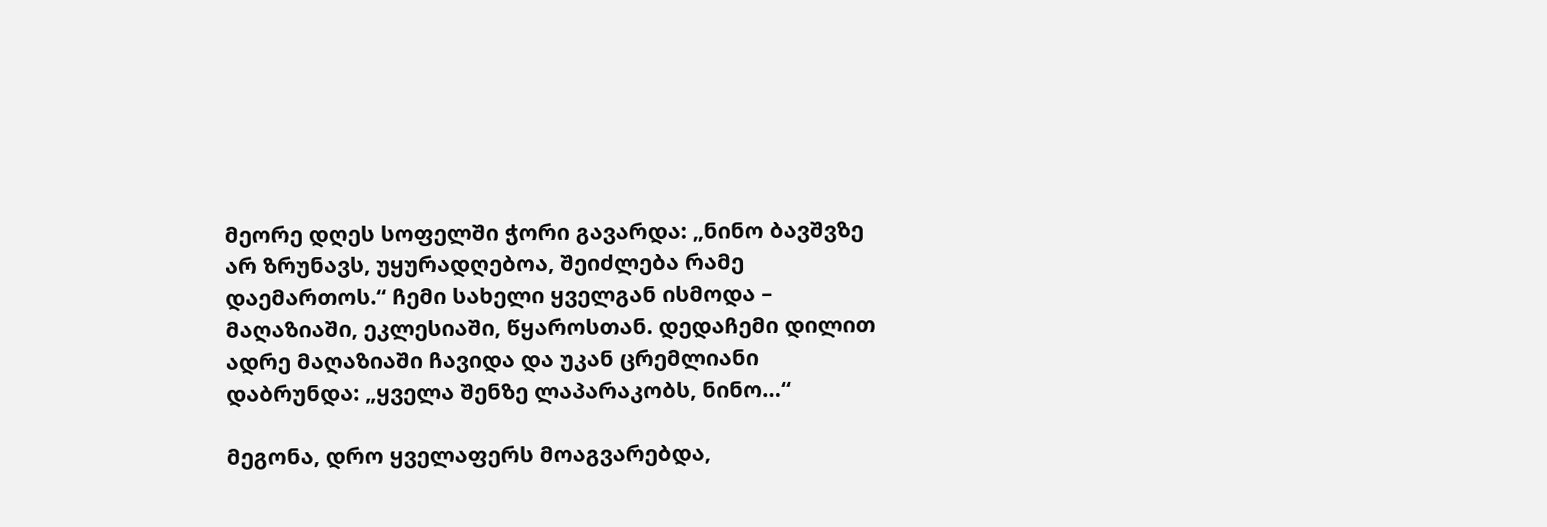მეორე დღეს სოფელში ჭორი გავარდა: „ნინო ბავშვზე არ ზრუნავს, უყურადღებოა, შეიძლება რამე დაემართოს.“ ჩემი სახელი ყველგან ისმოდა – მაღაზიაში, ეკლესიაში, წყაროსთან. დედაჩემი დილით ადრე მაღაზიაში ჩავიდა და უკან ცრემლიანი დაბრუნდა: „ყველა შენზე ლაპარაკობს, ნინო…“

მეგონა, დრო ყველაფერს მოაგვარებდა,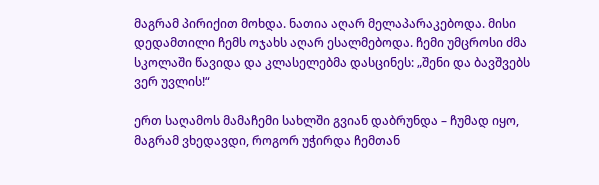მაგრამ პირიქით მოხდა. ნათია აღარ მელაპარაკებოდა. მისი დედამთილი ჩემს ოჯახს აღარ ესალმებოდა. ჩემი უმცროსი ძმა სკოლაში წავიდა და კლასელებმა დასცინეს: „შენი და ბავშვებს ვერ უვლის!“

ერთ საღამოს მამაჩემი სახლში გვიან დაბრუნდა – ჩუმად იყო, მაგრამ ვხედავდი, როგორ უჭირდა ჩემთან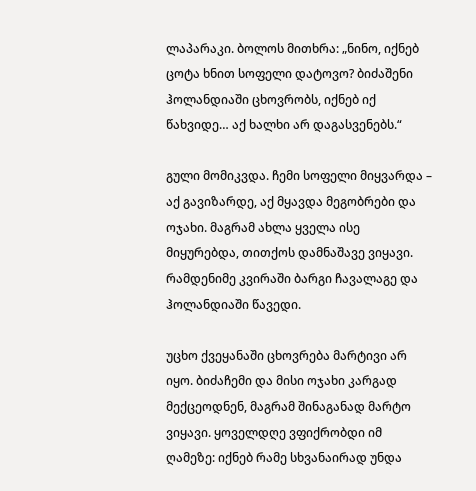ლაპარაკი. ბოლოს მითხრა: „ნინო, იქნებ ცოტა ხნით სოფელი დატოვო? ბიძაშენი ჰოლანდიაში ცხოვრობს, იქნებ იქ წახვიდე… აქ ხალხი არ დაგასვენებს.“

გული მომიკვდა. ჩემი სოფელი მიყვარდა – აქ გავიზარდე, აქ მყავდა მეგობრები და ოჯახი. მაგრამ ახლა ყველა ისე მიყურებდა, თითქოს დამნაშავე ვიყავი. რამდენიმე კვირაში ბარგი ჩავალაგე და ჰოლანდიაში წავედი.

უცხო ქვეყანაში ცხოვრება მარტივი არ იყო. ბიძაჩემი და მისი ოჯახი კარგად მექცეოდნენ, მაგრამ შინაგანად მარტო ვიყავი. ყოველდღე ვფიქრობდი იმ ღამეზე: იქნებ რამე სხვანაირად უნდა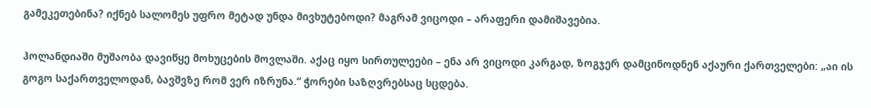გამეკეთებინა? იქნებ სალომეს უფრო მეტად უნდა მივხუტებოდი? მაგრამ ვიცოდი – არაფერი დამიშავებია.

ჰოლანდიაში მუშაობა დავიწყე მოხუცების მოვლაში. აქაც იყო სირთულეები – ენა არ ვიცოდი კარგად, ზოგჯერ დამცინოდნენ აქაური ქართველები: „აი ის გოგო საქართველოდან, ბავშვზე რომ ვერ იზრუნა.“ ჭორები საზღვრებსაც სცდება.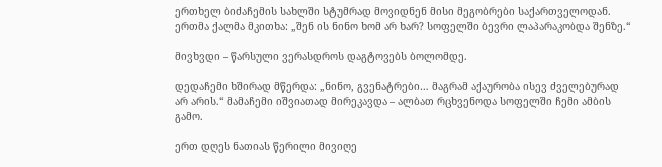ერთხელ ბიძაჩემის სახლში სტუმრად მოვიდნენ მისი მეგობრები საქართველოდან. ერთმა ქალმა მკითხა: „შენ ის ნინო ხომ არ ხარ? სოფელში ბევრი ლაპარაკობდა შენზე.“

მივხვდი – წარსული ვერასდროს დაგტოვებს ბოლომდე.

დედაჩემი ხშირად მწერდა: „ნინო, გვენატრები… მაგრამ აქაურობა ისევ ძველებურად არ არის.“ მამაჩემი იშვიათად მირეკავდა – ალბათ რცხვენოდა სოფელში ჩემი ამბის გამო.

ერთ დღეს ნათიას წერილი მივიღე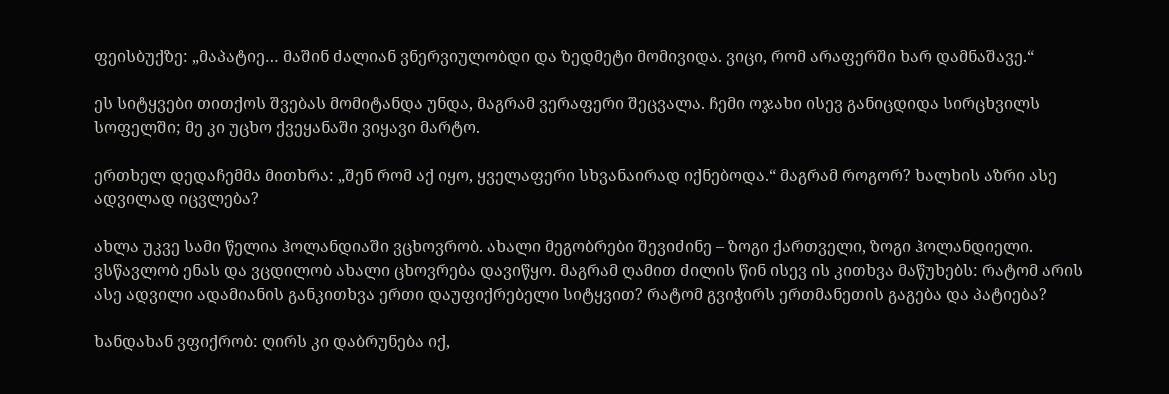ფეისბუქზე: „მაპატიე… მაშინ ძალიან ვნერვიულობდი და ზედმეტი მომივიდა. ვიცი, რომ არაფერში ხარ დამნაშავე.“

ეს სიტყვები თითქოს შვებას მომიტანდა უნდა, მაგრამ ვერაფერი შეცვალა. ჩემი ოჯახი ისევ განიცდიდა სირცხვილს სოფელში; მე კი უცხო ქვეყანაში ვიყავი მარტო.

ერთხელ დედაჩემმა მითხრა: „შენ რომ აქ იყო, ყველაფერი სხვანაირად იქნებოდა.“ მაგრამ როგორ? ხალხის აზრი ასე ადვილად იცვლება?

ახლა უკვე სამი წელია ჰოლანდიაში ვცხოვრობ. ახალი მეგობრები შევიძინე – ზოგი ქართველი, ზოგი ჰოლანდიელი. ვსწავლობ ენას და ვცდილობ ახალი ცხოვრება დავიწყო. მაგრამ ღამით ძილის წინ ისევ ის კითხვა მაწუხებს: რატომ არის ასე ადვილი ადამიანის განკითხვა ერთი დაუფიქრებელი სიტყვით? რატომ გვიჭირს ერთმანეთის გაგება და პატიება?

ხანდახან ვფიქრობ: ღირს კი დაბრუნება იქ,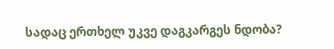სადაც ერთხელ უკვე დაგკარგეს ნდობა?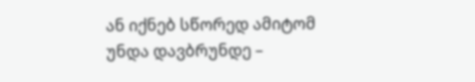ან იქნებ სწორედ ამიტომ უნდა დავბრუნდე –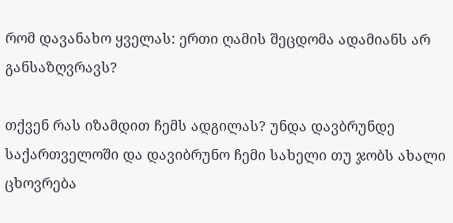რომ დავანახო ყველას: ერთი ღამის შეცდომა ადამიანს არ განსაზღვრავს?

თქვენ რას იზამდით ჩემს ადგილას? უნდა დავბრუნდე საქართველოში და დავიბრუნო ჩემი სახელი თუ ჯობს ახალი ცხოვრება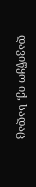დავიწყო იქ, სადაც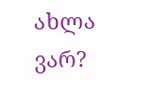ახლა ვარ?